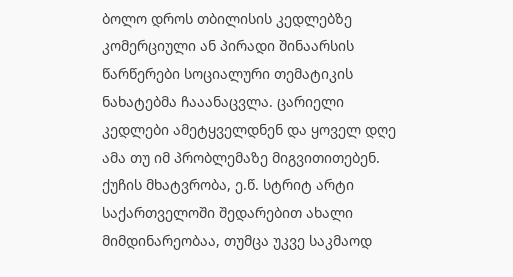ბოლო დროს თბილისის კედლებზე კომერციული ან პირადი შინაარსის წარწერები სოციალური თემატიკის ნახატებმა ჩააანაცვლა. ცარიელი კედლები ამეტყველდნენ და ყოველ დღე ამა თუ იმ პრობლემაზე მიგვითითებენ.
ქუჩის მხატვრობა, ე.წ. სტრიტ არტი საქართველოში შედარებით ახალი მიმდინარეობაა, თუმცა უკვე საკმაოდ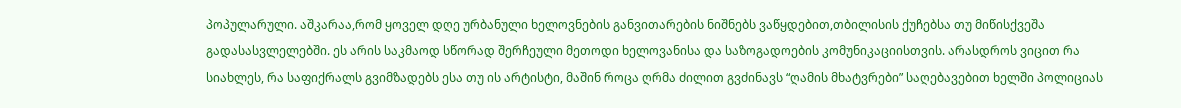პოპულარული. აშკარაა,რომ ყოველ დღე ურბანული ხელოვნების განვითარების ნიშნებს ვაწყდებით,თბილისის ქუჩებსა თუ მიწისქვეშა გადასასვლელებში. ეს არის საკმაოდ სწორად შერჩეული მეთოდი ხელოვანისა და საზოგადოების კომუნიკაციისთვის. არასდროს ვიცით რა სიახლეს, რა საფიქრალს გვიმზადებს ესა თუ ის არტისტი, მაშინ როცა ღრმა ძილით გვძინავს “ღამის მხატვრები” საღებავებით ხელში პოლიციას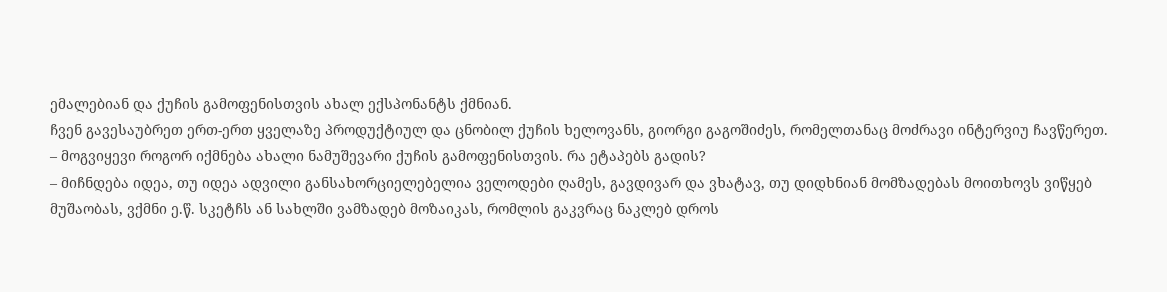ემალებიან და ქუჩის გამოფენისთვის ახალ ექსპონანტს ქმნიან.
ჩვენ გავესაუბრეთ ერთ-ერთ ყველაზე პროდუქტიულ და ცნობილ ქუჩის ხელოვანს, გიორგი გაგოშიძეს, რომელთანაც მოძრავი ინტერვიუ ჩავწერეთ.
– მოგვიყევი როგორ იქმნება ახალი ნამუშევარი ქუჩის გამოფენისთვის. რა ეტაპებს გადის?
– მიჩნდება იდეა, თუ იდეა ადვილი განსახორციელებელია ველოდები ღამეს, გავდივარ და ვხატავ, თუ დიდხნიან მომზადებას მოითხოვს ვიწყებ მუშაობას, ვქმნი ე.წ. სკეტჩს ან სახლში ვამზადებ მოზაიკას, რომლის გაკვრაც ნაკლებ დროს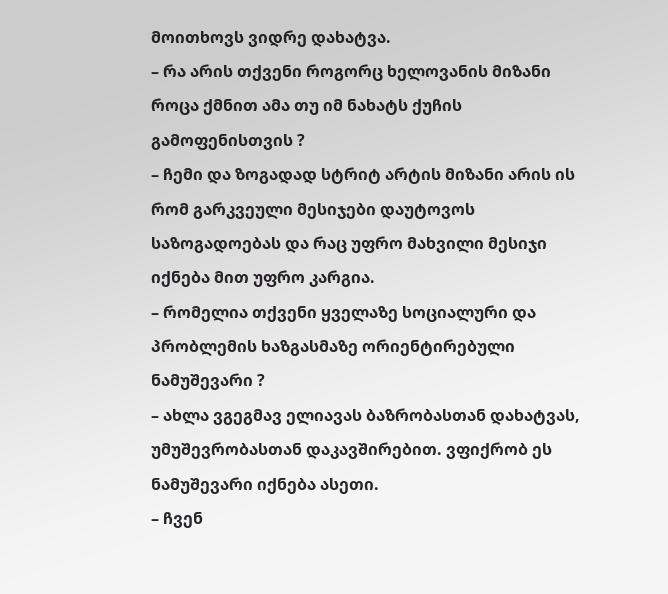მოითხოვს ვიდრე დახატვა.
– რა არის თქვენი როგორც ხელოვანის მიზანი როცა ქმნით ამა თუ იმ ნახატს ქუჩის გამოფენისთვის ?
– ჩემი და ზოგადად სტრიტ არტის მიზანი არის ის რომ გარკვეული მესიჯები დაუტოვოს საზოგადოებას და რაც უფრო მახვილი მესიჯი იქნება მით უფრო კარგია.
– რომელია თქვენი ყველაზე სოციალური და პრობლემის ხაზგასმაზე ორიენტირებული ნამუშევარი ?
– ახლა ვგეგმავ ელიავას ბაზრობასთან დახატვას, უმუშევრობასთან დაკავშირებით. ვფიქრობ ეს ნამუშევარი იქნება ასეთი.
– ჩვენ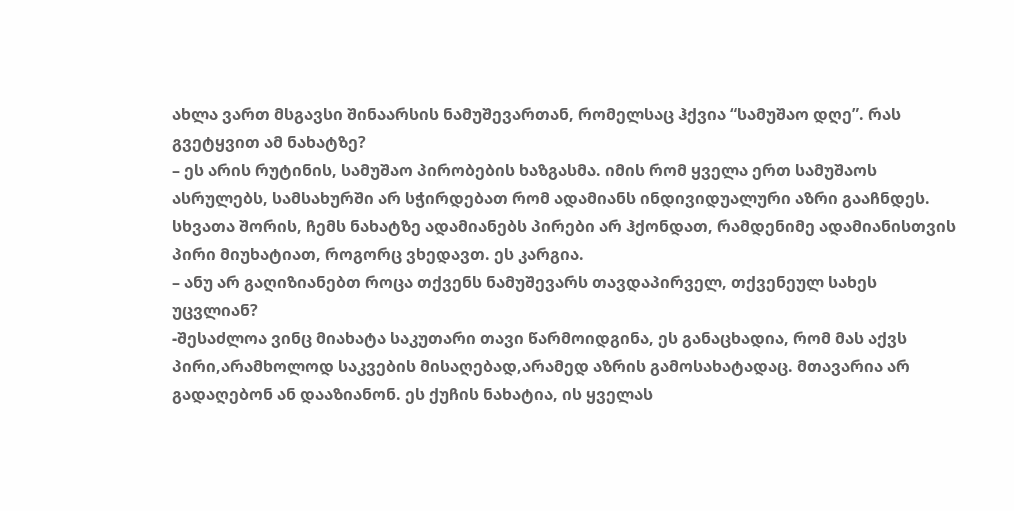ახლა ვართ მსგავსი შინაარსის ნამუშევართან, რომელსაც ჰქვია “სამუშაო დღე”. რას გვეტყვით ამ ნახატზე?
– ეს არის რუტინის, სამუშაო პირობების ხაზგასმა. იმის რომ ყველა ერთ სამუშაოს ასრულებს, სამსახურში არ სჭირდებათ რომ ადამიანს ინდივიდუალური აზრი გააჩნდეს. სხვათა შორის, ჩემს ნახატზე ადამიანებს პირები არ ჰქონდათ, რამდენიმე ადამიანისთვის პირი მიუხატიათ, როგორც ვხედავთ. ეს კარგია.
– ანუ არ გაღიზიანებთ როცა თქვენს ნამუშევარს თავდაპირველ, თქვენეულ სახეს უცვლიან?
-შესაძლოა ვინც მიახატა საკუთარი თავი წარმოიდგინა, ეს განაცხადია, რომ მას აქვს პირი,არამხოლოდ საკვების მისაღებად,არამედ აზრის გამოსახატადაც. მთავარია არ გადაღებონ ან დააზიანონ. ეს ქუჩის ნახატია, ის ყველას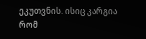ეკუთვნის. ისიც კარგია რომ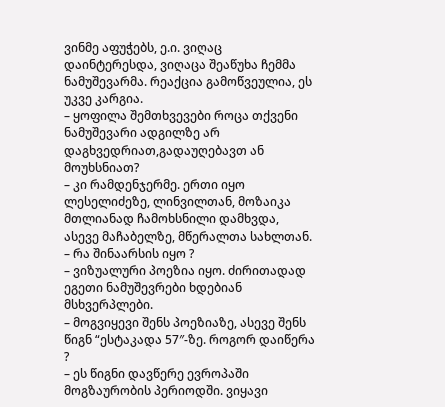ვინმე აფუჭებს, ე.ი. ვიღაც დაინტერესდა, ვიღაცა შეაწუხა ჩემმა ნამუშევარმა. რეაქცია გამოწვეულია, ეს უკვე კარგია.
– ყოფილა შემთხვევები როცა თქვენი ნამუშევარი ადგილზე არ დაგხვედრიათ,გადაუღებავთ ან მოუხსნიათ?
– კი რამდენჯერმე. ერთი იყო ლესელიძეზე, ლინვილთან, მოზაიკა მთლიანად ჩამოხსნილი დამხვდა, ასევე მაჩაბელზე, მწერალთა სახლთან.
– რა შინაარსის იყო ?
– ვიზუალური პოეზია იყო. ძირითადად ეგეთი ნამუშევრები ხდებიან მსხვერპლები.
– მოგვიყევი შენს პოეზიაზე, ასევე შენს წიგნ “ესტაკადა 57″-ზე. როგორ დაიწერა ?
– ეს წიგნი დავწერე ევროპაში მოგზაურობის პერიოდში. ვიყავი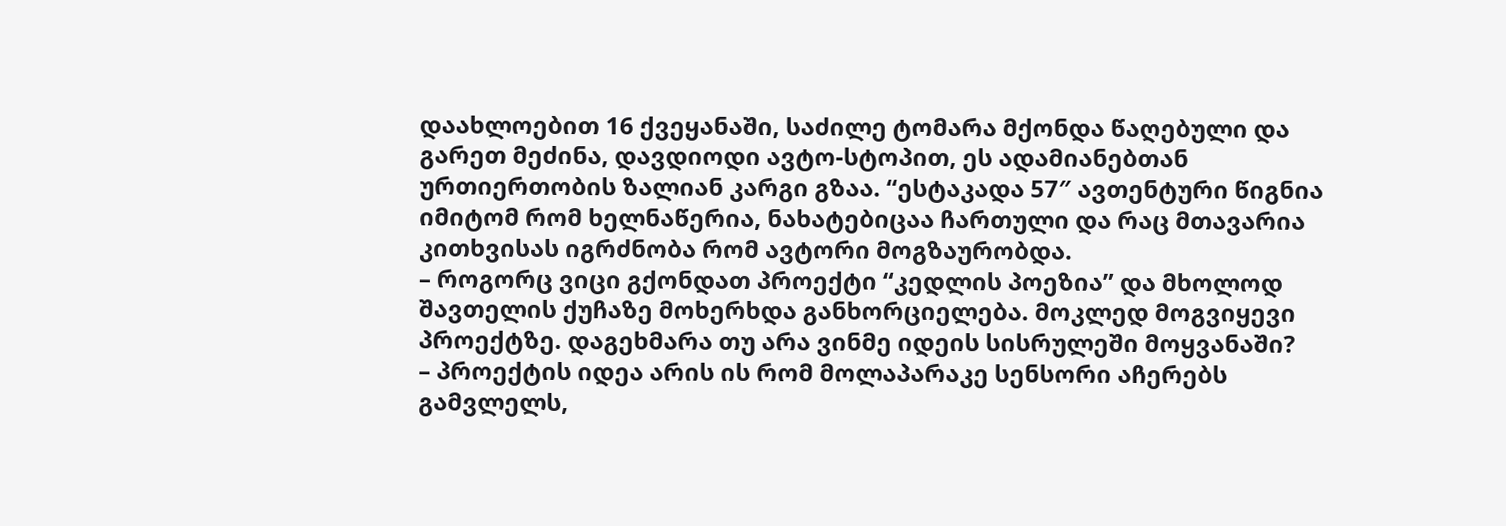დაახლოებით 16 ქვეყანაში, საძილე ტომარა მქონდა წაღებული და გარეთ მეძინა, დავდიოდი ავტო-სტოპით, ეს ადამიანებთან ურთიერთობის ზალიან კარგი გზაა. “ესტაკადა 57″ ავთენტური წიგნია იმიტომ რომ ხელნაწერია, ნახატებიცაა ჩართული და რაც მთავარია კითხვისას იგრძნობა რომ ავტორი მოგზაურობდა.
– როგორც ვიცი გქონდათ პროექტი “კედლის პოეზია” და მხოლოდ შავთელის ქუჩაზე მოხერხდა განხორციელება. მოკლედ მოგვიყევი პროექტზე. დაგეხმარა თუ არა ვინმე იდეის სისრულეში მოყვანაში?
– პროექტის იდეა არის ის რომ მოლაპარაკე სენსორი აჩერებს გამვლელს,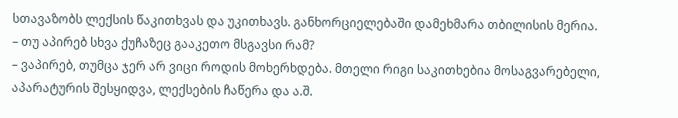სთავაზობს ლექსის წაკითხვას და უკითხავს. განხორციელებაში დამეხმარა თბილისის მერია.
– თუ აპირებ სხვა ქუჩაზეც გააკეთო მსგავსი რამ?
– ვაპირებ, თუმცა ჯერ არ ვიცი როდის მოხერხდება. მთელი რიგი საკითხებია მოსაგვარებელი, აპარატურის შესყიდვა, ლექსების ჩაწერა და ა.შ.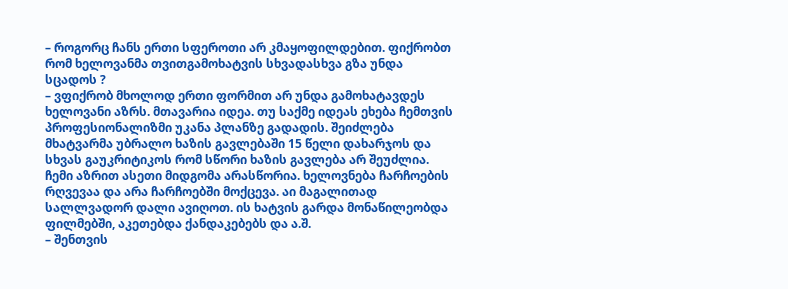– როგორც ჩანს ერთი სფეროთი არ კმაყოფილდებით. ფიქრობთ რომ ხელოვანმა თვითგამოხატვის სხვადასხვა გზა უნდა სცადოს ?
– ვფიქრობ მხოლოდ ერთი ფორმით არ უნდა გამოხატავდეს ხელოვანი აზრს. მთავარია იდეა. თუ საქმე იდეას ეხება ჩემთვის პროფესიონალიზმი უკანა პლანზე გადადის. შეიძლება მხატვარმა უბრალო ხაზის გავლებაში 15 წელი დახარჯოს და სხვას გაუკრიტიკოს რომ სწორი ხაზის გავლება არ შეუძლია. ჩემი აზრით ასეთი მიდგომა არასწორია. ხელოვნება ჩარჩოების რღვევაა და არა ჩარჩოებში მოქცევა. აი მაგალითად სალლვადორ დალი ავიღოთ. ის ხატვის გარდა მონაწილეობდა ფილმებში, აკეთებდა ქანდაკებებს და ა.შ.
– შენთვის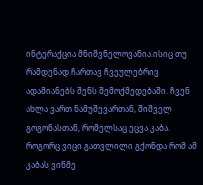ინტერაქცია მნიშვნელოვანია.ისიც თუ რამდენად ჩართავ ჩვეულებრივ ადამიანებს შენს შემოქმედებაში. ჩვენ ახლა ვართ ნამუშევართან, შიშველ გოგონასთან, რომელსაც ეცვა კაბა. როგორც ვიცი გათვლილი გქონდა რომ ამ კაბას ვინმე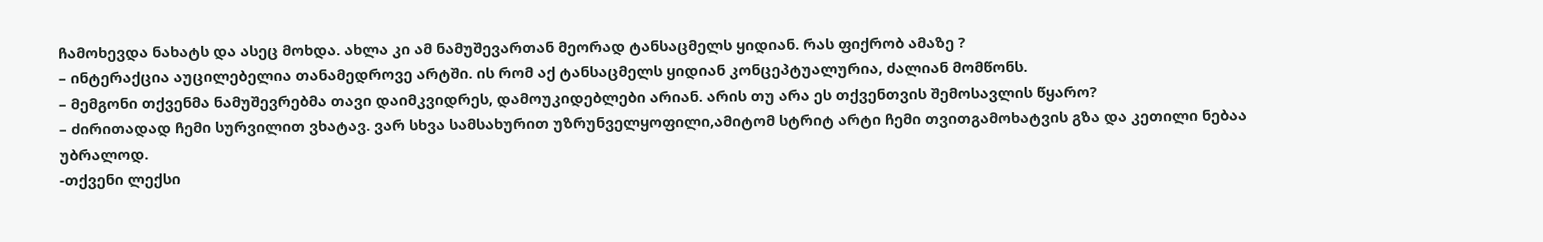ჩამოხევდა ნახატს და ასეც მოხდა. ახლა კი ამ ნამუშევართან მეორად ტანსაცმელს ყიდიან. რას ფიქრობ ამაზე ?
– ინტერაქცია აუცილებელია თანამედროვე არტში. ის რომ აქ ტანსაცმელს ყიდიან კონცეპტუალურია, ძალიან მომწონს.
– მემგონი თქვენმა ნამუშევრებმა თავი დაიმკვიდრეს, დამოუკიდებლები არიან. არის თუ არა ეს თქვენთვის შემოსავლის წყარო?
– ძირითადად ჩემი სურვილით ვხატავ. ვარ სხვა სამსახურით უზრუნველყოფილი,ამიტომ სტრიტ არტი ჩემი თვითგამოხატვის გზა და კეთილი ნებაა უბრალოდ.
-თქვენი ლექსი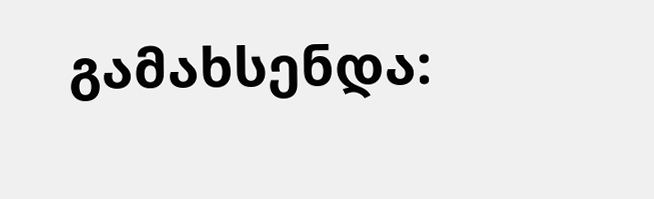გამახსენდა: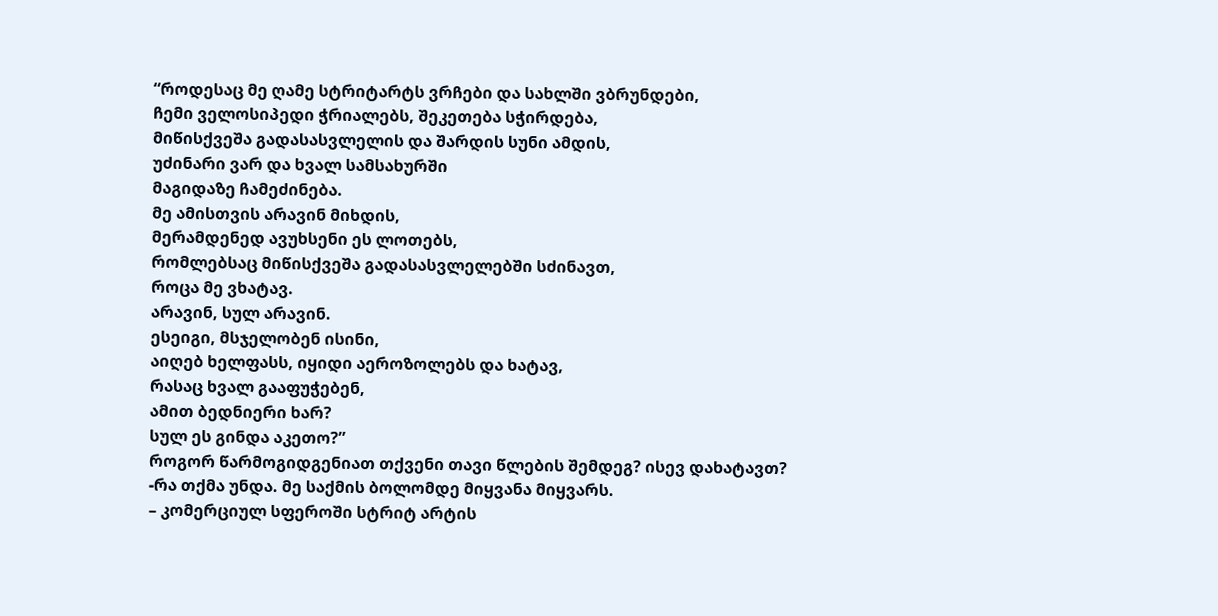“როდესაც მე ღამე სტრიტარტს ვრჩები და სახლში ვბრუნდები,
ჩემი ველოსიპედი ჭრიალებს, შეკეთება სჭირდება,
მიწისქვეშა გადასასვლელის და შარდის სუნი ამდის,
უძინარი ვარ და ხვალ სამსახურში
მაგიდაზე ჩამეძინება.
მე ამისთვის არავინ მიხდის,
მერამდენედ ავუხსენი ეს ლოთებს,
რომლებსაც მიწისქვეშა გადასასვლელებში სძინავთ,
როცა მე ვხატავ.
არავინ, სულ არავინ.
ესეიგი, მსჯელობენ ისინი,
აიღებ ხელფასს, იყიდი აეროზოლებს და ხატავ,
რასაც ხვალ გააფუჭებენ,
ამით ბედნიერი ხარ?
სულ ეს გინდა აკეთო?”
როგორ წარმოგიდგენიათ თქვენი თავი წლების შემდეგ? ისევ დახატავთ?
-რა თქმა უნდა. მე საქმის ბოლომდე მიყვანა მიყვარს.
– კომერციულ სფეროში სტრიტ არტის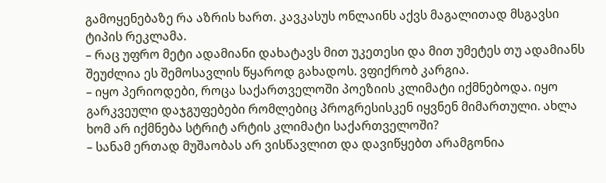გამოყენებაზე რა აზრის ხართ. კავკასუს ონლაინს აქვს მაგალითად მსგავსი ტიპის რეკლამა.
– რაც უფრო მეტი ადამიანი დახატავს მით უკეთესი და მით უმეტეს თუ ადამიანს შეუძლია ეს შემოსავლის წყაროდ გახადოს. ვფიქრობ კარგია.
– იყო პერიოდები, როცა საქართველოში პოეზიის კლიმატი იქმნებოდა. იყო გარკვეული დაჯგუფებები რომლებიც პროგრესისკენ იყვნენ მიმართული. ახლა ხომ არ იქმნება სტრიტ არტის კლიმატი საქართველოში?
– სანამ ერთად მუშაობას არ ვისწავლით და დავიწყებთ არამგონია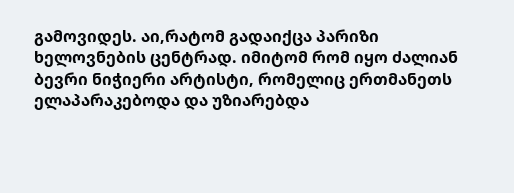გამოვიდეს. აი,რატომ გადაიქცა პარიზი ხელოვნების ცენტრად. იმიტომ რომ იყო ძალიან ბევრი ნიჭიერი არტისტი, რომელიც ერთმანეთს ელაპარაკებოდა და უზიარებდა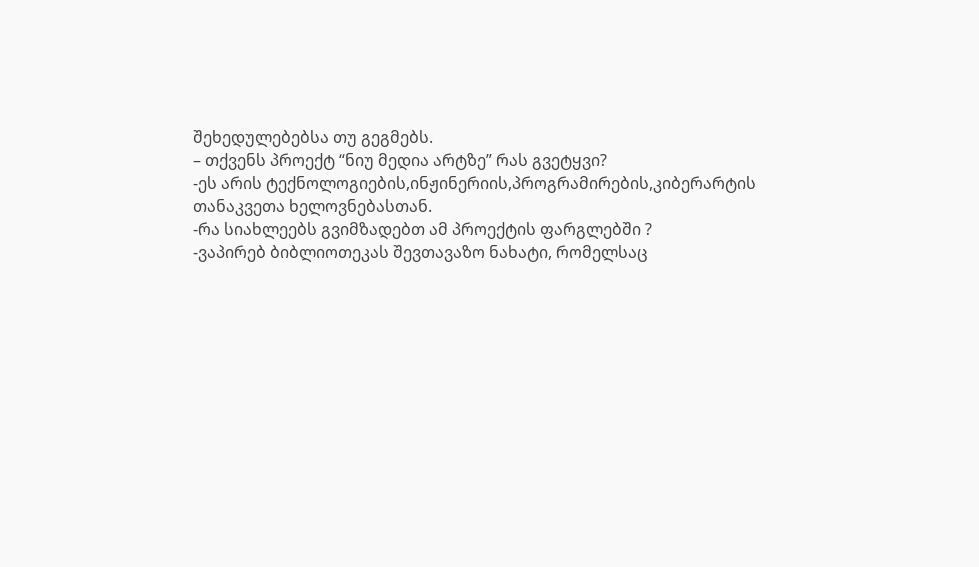შეხედულებებსა თუ გეგმებს.
– თქვენს პროექტ “ნიუ მედია არტზე” რას გვეტყვი?
-ეს არის ტექნოლოგიების,ინჟინერიის,პროგრამირების,კიბერარტის თანაკვეთა ხელოვნებასთან.
-რა სიახლეებს გვიმზადებთ ამ პროექტის ფარგლებში ?
-ვაპირებ ბიბლიოთეკას შევთავაზო ნახატი, რომელსაც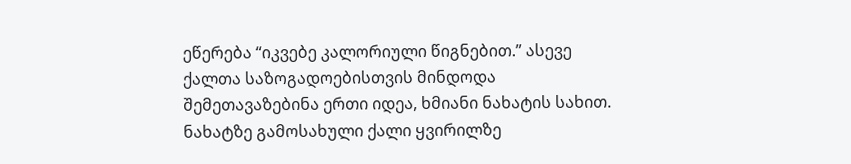ეწერება “იკვებე კალორიული წიგნებით.” ასევე ქალთა საზოგადოებისთვის მინდოდა შემეთავაზებინა ერთი იდეა, ხმიანი ნახატის სახით. ნახატზე გამოსახული ქალი ყვირილზე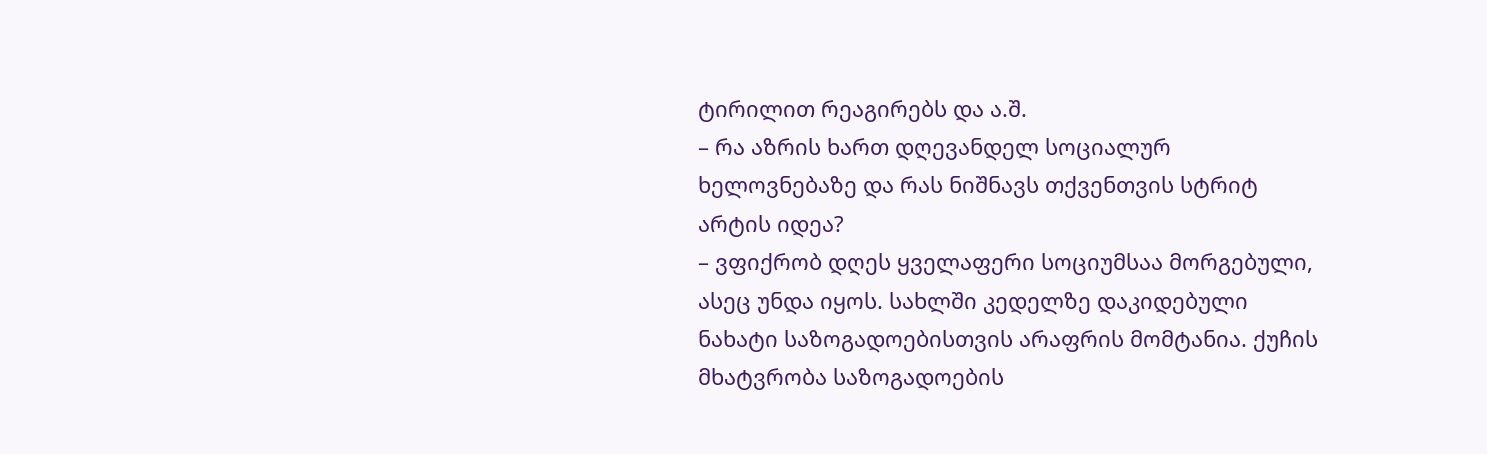ტირილით რეაგირებს და ა.შ.
– რა აზრის ხართ დღევანდელ სოციალურ ხელოვნებაზე და რას ნიშნავს თქვენთვის სტრიტ არტის იდეა?
– ვფიქრობ დღეს ყველაფერი სოციუმსაა მორგებული, ასეც უნდა იყოს. სახლში კედელზე დაკიდებული ნახატი საზოგადოებისთვის არაფრის მომტანია. ქუჩის მხატვრობა საზოგადოების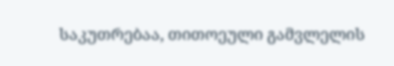საკუთრებაა, თითოეული გამვლელის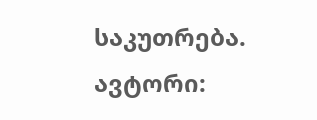საკუთრება.
ავტორი: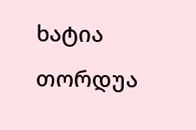ხატია თორდუა